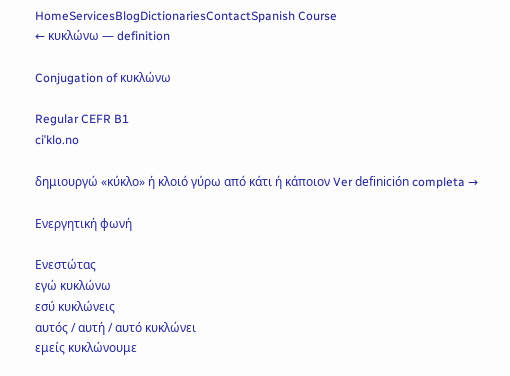HomeServicesBlogDictionariesContactSpanish Course
← κυκλώνω — definition

Conjugation of κυκλώνω

Regular CEFR B1
ciˈklo.no

δημιουργώ «κύκλο» ή κλοιό γύρω από κάτι ή κάποιον Ver definición completa →

Ενεργητική φωνή

Ενεστώτας
εγώ κυκλώνω
εσύ κυκλώνεις
αυτός / αυτή / αυτό κυκλώνει
εμείς κυκλώνουμε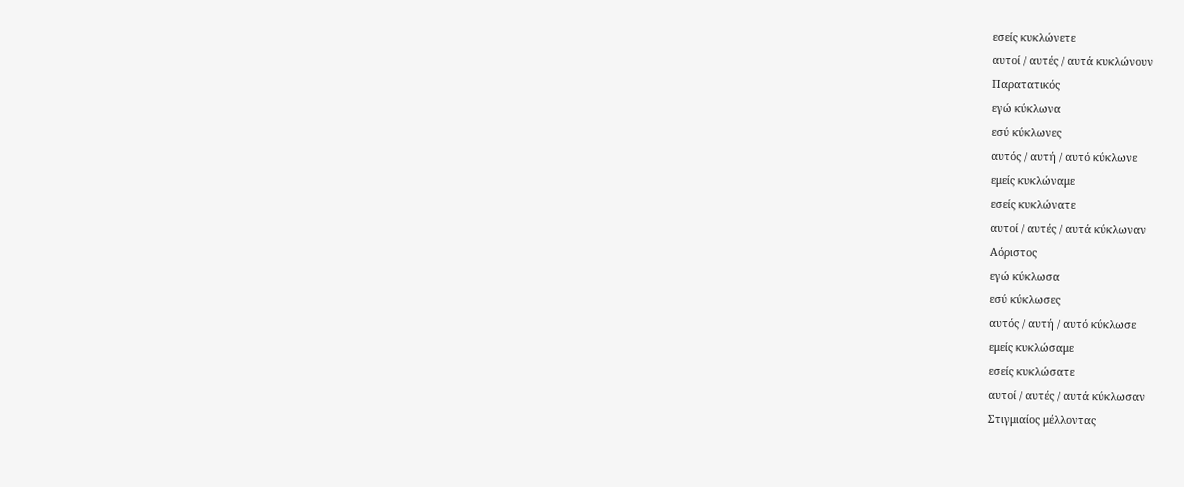εσείς κυκλώνετε
αυτοί / αυτές / αυτά κυκλώνουν
Παρατατικός
εγώ κύκλωνα
εσύ κύκλωνες
αυτός / αυτή / αυτό κύκλωνε
εμείς κυκλώναμε
εσείς κυκλώνατε
αυτοί / αυτές / αυτά κύκλωναν
Αόριστος
εγώ κύκλωσα
εσύ κύκλωσες
αυτός / αυτή / αυτό κύκλωσε
εμείς κυκλώσαμε
εσείς κυκλώσατε
αυτοί / αυτές / αυτά κύκλωσαν
Στιγμιαίος μέλλοντας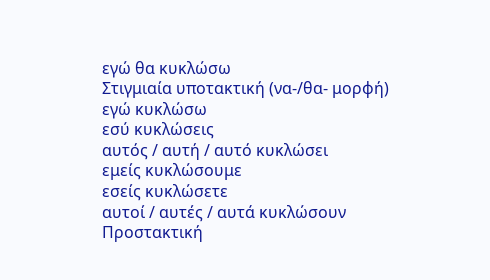εγώ θα κυκλώσω
Στιγμιαία υποτακτική (να-/θα- μορφή)
εγώ κυκλώσω
εσύ κυκλώσεις
αυτός / αυτή / αυτό κυκλώσει
εμείς κυκλώσουμε
εσείς κυκλώσετε
αυτοί / αυτές / αυτά κυκλώσουν
Προστακτική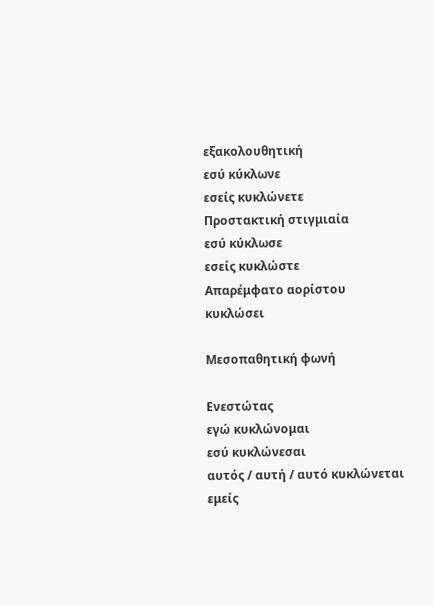εξακολουθητική
εσύ κύκλωνε
εσείς κυκλώνετε
Προστακτική στιγμιαία
εσύ κύκλωσε
εσείς κυκλώστε
Απαρέμφατο αορίστου
κυκλώσει

Μεσοπαθητική φωνή

Ενεστώτας
εγώ κυκλώνομαι
εσύ κυκλώνεσαι
αυτός / αυτή / αυτό κυκλώνεται
εμείς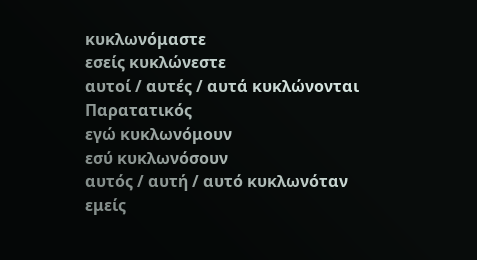κυκλωνόμαστε
εσείς κυκλώνεστε
αυτοί / αυτές / αυτά κυκλώνονται
Παρατατικός
εγώ κυκλωνόμουν
εσύ κυκλωνόσουν
αυτός / αυτή / αυτό κυκλωνόταν
εμείς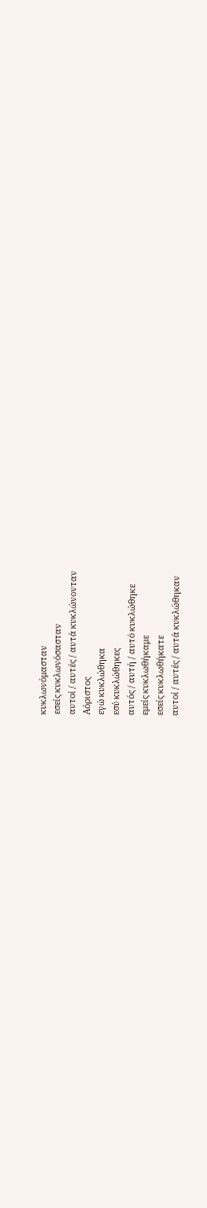κυκλωνόμασταν
εσείς κυκλωνόσασταν
αυτοί / αυτές / αυτά κυκλώνονταν
Αόριστος
εγώ κυκλώθηκα
εσύ κυκλώθηκες
αυτός / αυτή / αυτό κυκλώθηκε
εμείς κυκλωθήκαμε
εσείς κυκλωθήκατε
αυτοί / αυτές / αυτά κυκλώθηκαν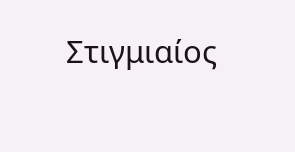Στιγμιαίος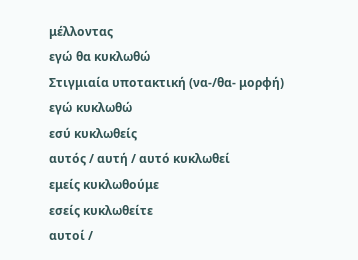μέλλοντας
εγώ θα κυκλωθώ
Στιγμιαία υποτακτική (να-/θα- μορφή)
εγώ κυκλωθώ
εσύ κυκλωθείς
αυτός / αυτή / αυτό κυκλωθεί
εμείς κυκλωθούμε
εσείς κυκλωθείτε
αυτοί /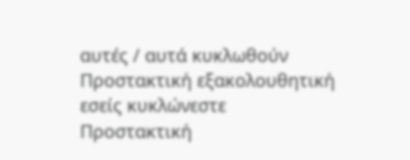αυτές / αυτά κυκλωθούν
Προστακτική εξακολουθητική
εσείς κυκλώνεστε
Προστακτική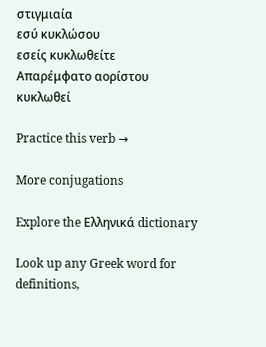στιγμιαία
εσύ κυκλώσου
εσείς κυκλωθείτε
Απαρέμφατο αορίστου
κυκλωθεί

Practice this verb →

More conjugations

Explore the Ελληνικά dictionary

Look up any Greek word for definitions,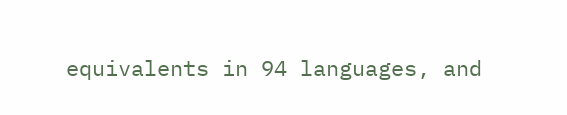equivalents in 94 languages, and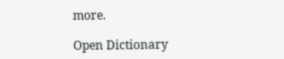more.

Open Dictionary